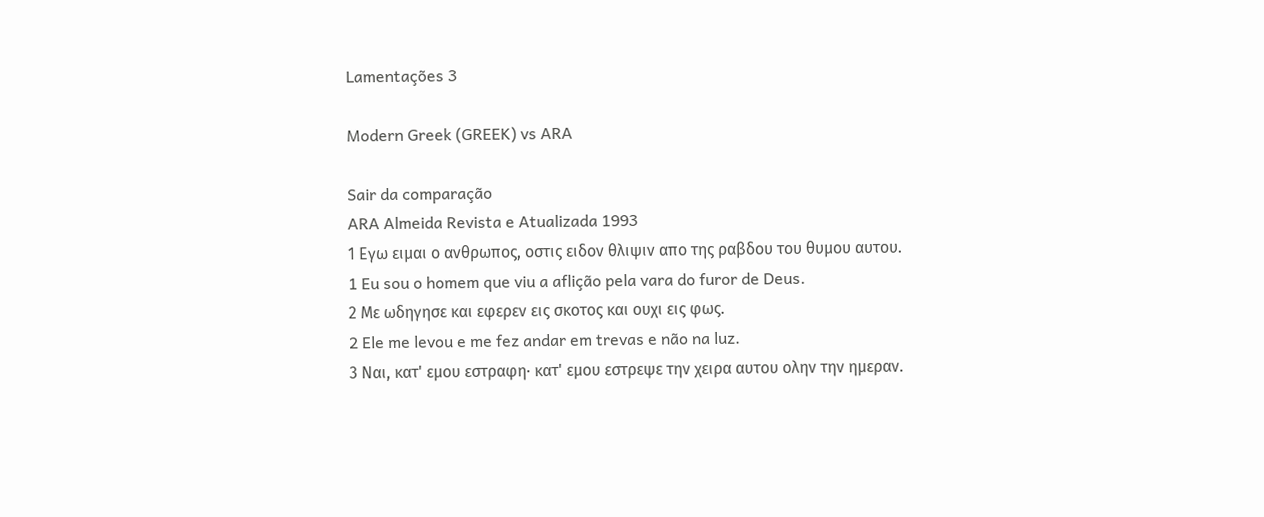Lamentações 3

Modern Greek (GREEK) vs ARA

Sair da comparação
ARA Almeida Revista e Atualizada 1993
1 Εγω ειμαι ο ανθρωπος, οστις ειδον θλιψιν απο της ραβδου του θυμου αυτου.
1 Eu sou o homem que viu a aflição pela vara do furor de Deus.
2 Με ωδηγησε και εφερεν εις σκοτος και ουχι εις φως.
2 Ele me levou e me fez andar em trevas e não na luz.
3 Ναι, κατ' εμου εστραφη· κατ' εμου εστρεψε την χειρα αυτου ολην την ημεραν.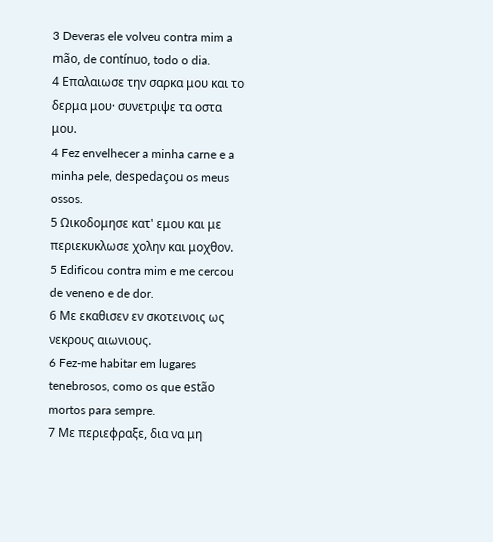3 Deveras ele volveu contra mim a mão, de contínuo, todo o dia.
4 Επαλαιωσε την σαρκα μου και το δερμα μου· συνετριψε τα οστα μου.
4 Fez envelhecer a minha carne e a minha pele, despedaçou os meus ossos.
5 Ωικοδομησε κατ' εμου και με περιεκυκλωσε χολην και μοχθον.
5 Edificou contra mim e me cercou de veneno e de dor.
6 Με εκαθισεν εν σκοτεινοις ως νεκρους αιωνιους.
6 Fez-me habitar em lugares tenebrosos, como os que estão mortos para sempre.
7 Με περιεφραξε, δια να μη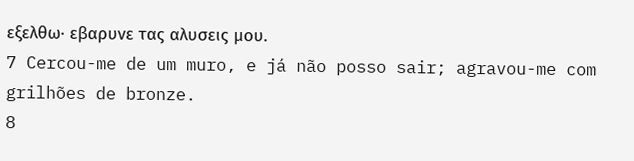εξελθω· εβαρυνε τας αλυσεις μου.
7 Cercou-me de um muro, e já não posso sair; agravou-me com grilhões de bronze.
8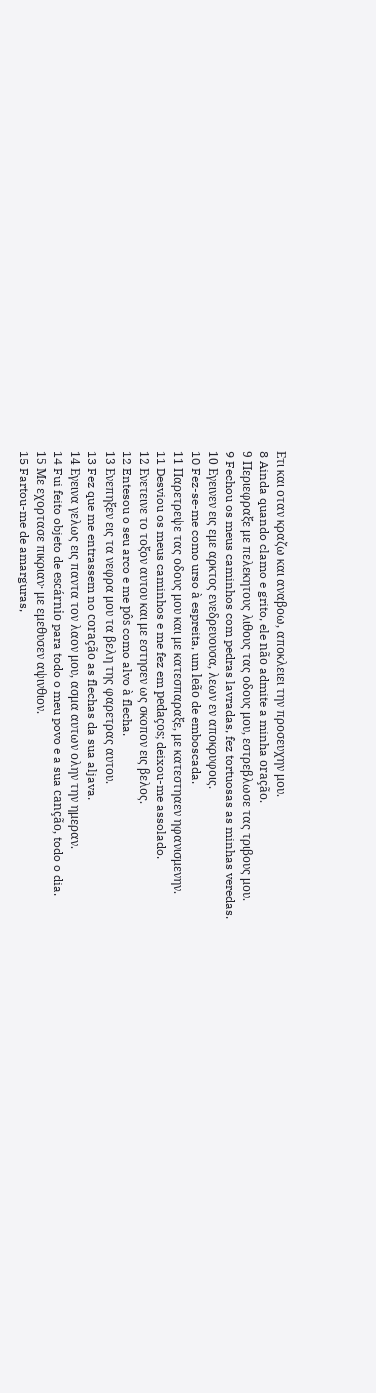Ετι και οταν κραζω και αναβοω, αποκλειει την προσευχην μου.
8 Ainda quando clamo e grito, ele não admite a minha oração.
9 Περιεφραξε με πελεκητους λιθους τας οδους μου, εστρεβλωσε τας τριβους μου.
9 Fechou os meus caminhos com pedras lavradas, fez tortuosas as minhas veredas.
10 Εγεινεν εις εμε αρκτος ενεδρευουσα, λεων εν αποκρυφοις.
10 Fez-se-me como urso à espreita, um leão de emboscada.
11 Παρετρεψε τας οδους μου και με κατεσπαραξε, με κατεστηαεν ηφανισμενην.
11 Desviou os meus caminhos e me fez em pedaços; deixou-me assolado.
12 Ενετεινε το τοξον αυτου και με εστησεν ως σκοπον εις βελος.
12 Entesou o seu arco e me pôs como alvo à flecha.
13 Ενεπηξεν εις τα νεφρα μου τα βελη της φαρετρας αυτου.
13 Fez que me entrassem no coração as flechas da sua aljava.
14 Εγεινα γελως εις παντα τον λαον μου, ασμα αυτων ολην την ημεραν.
14 Fui feito objeto de escárnio para todo o meu povo e a sua canção, todo o dia.
15 Με εχορτασε πικριαν· με εμεθυσεν αψινθιον.
15 Fartou-me de amarguras,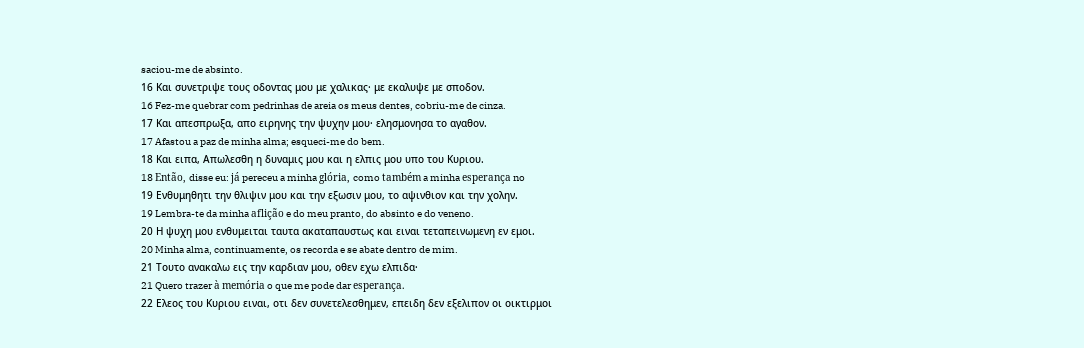saciou-me de absinto.
16 Και συνετριψε τους οδοντας μου με χαλικας· με εκαλυψε με σποδον.
16 Fez-me quebrar com pedrinhas de areia os meus dentes, cobriu-me de cinza.
17 Και απεσπρωξα, απο ειρηνης την ψυχην μου· ελησμονησα το αγαθον.
17 Afastou a paz de minha alma; esqueci-me do bem.
18 Και ειπα, Απωλεσθη η δυναμις μου και η ελπις μου υπο του Κυριου.
18 Então, disse eu: já pereceu a minha glória, como também a minha esperança no
19 Ενθυμηθητι την θλιψιν μου και την εξωσιν μου, το αψινθιον και την χολην.
19 Lembra-te da minha aflição e do meu pranto, do absinto e do veneno.
20 Η ψυχη μου ενθυμειται ταυτα ακαταπαυστως και ειναι τεταπεινωμενη εν εμοι.
20 Minha alma, continuamente, os recorda e se abate dentro de mim.
21 Τουτο ανακαλω εις την καρδιαν μου, οθεν εχω ελπιδα·
21 Quero trazer à memória o que me pode dar esperança.
22 Ελεος του Κυριου ειναι, οτι δεν συνετελεσθημεν, επειδη δεν εξελιπον οι οικτιρμοι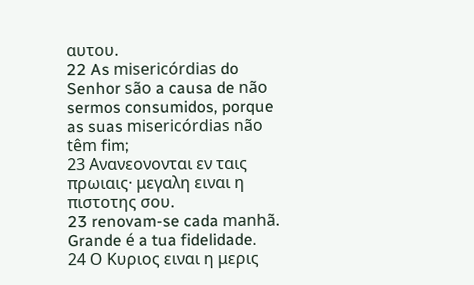αυτου.
22 As misericórdias do Senhor são a causa de não sermos consumidos, porque as suas misericórdias não têm fim;
23 Ανανεονονται εν ταις πρωιαις· μεγαλη ειναι η πιστοτης σου.
23 renovam-se cada manhã. Grande é a tua fidelidade.
24 Ο Κυριος ειναι η μερις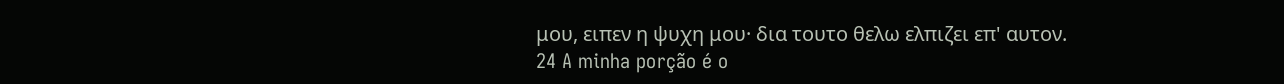μου, ειπεν η ψυχη μου· δια τουτο θελω ελπιζει επ' αυτον.
24 A minha porção é o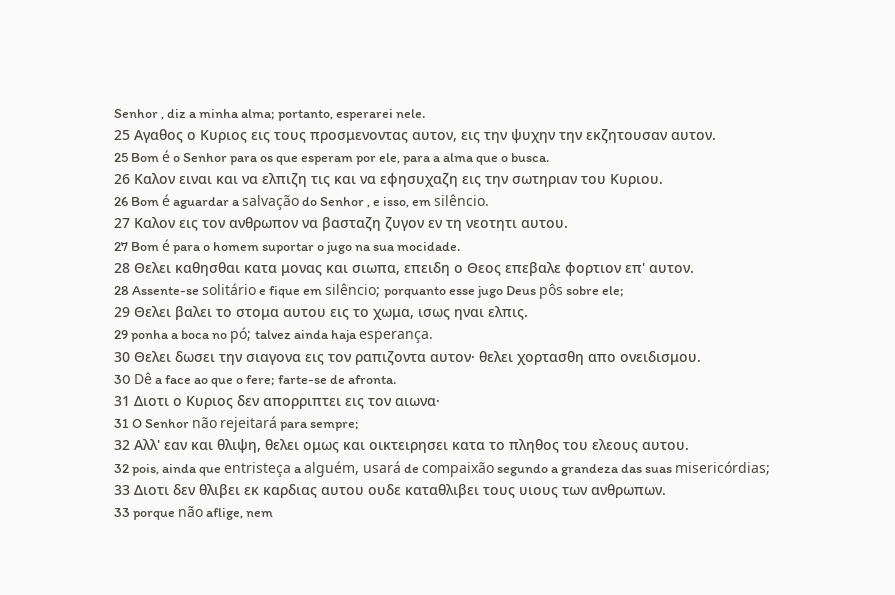Senhor , diz a minha alma; portanto, esperarei nele.
25 Αγαθος ο Κυριος εις τους προσμενοντας αυτον, εις την ψυχην την εκζητουσαν αυτον.
25 Bom é o Senhor para os que esperam por ele, para a alma que o busca.
26 Καλον ειναι και να ελπιζη τις και να εφησυχαζη εις την σωτηριαν του Κυριου.
26 Bom é aguardar a salvação do Senhor , e isso, em silêncio.
27 Καλον εις τον ανθρωπον να βασταζη ζυγον εν τη νεοτητι αυτου.
27 Bom é para o homem suportar o jugo na sua mocidade.
28 Θελει καθησθαι κατα μονας και σιωπα, επειδη ο Θεος επεβαλε φορτιον επ' αυτον.
28 Assente-se solitário e fique em silêncio; porquanto esse jugo Deus pôs sobre ele;
29 Θελει βαλει το στομα αυτου εις το χωμα, ισως ηναι ελπις.
29 ponha a boca no pó; talvez ainda haja esperança.
30 Θελει δωσει την σιαγονα εις τον ραπιζοντα αυτον· θελει χορτασθη απο ονειδισμου.
30 Dê a face ao que o fere; farte-se de afronta.
31 Διοτι ο Κυριος δεν απορριπτει εις τον αιωνα·
31 O Senhor não rejeitará para sempre;
32 Αλλ' εαν και θλιψη, θελει ομως και οικτειρησει κατα το πληθος του ελεους αυτου.
32 pois, ainda que entristeça a alguém, usará de compaixão segundo a grandeza das suas misericórdias;
33 Διοτι δεν θλιβει εκ καρδιας αυτου ουδε καταθλιβει τους υιους των ανθρωπων.
33 porque não aflige, nem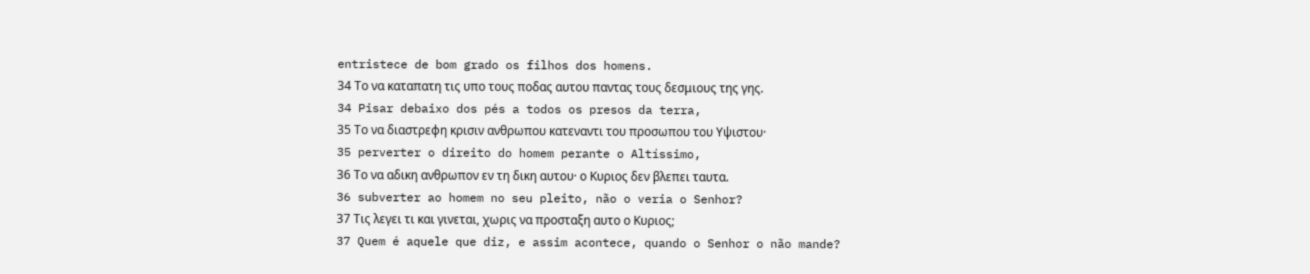entristece de bom grado os filhos dos homens.
34 Το να καταπατη τις υπο τους ποδας αυτου παντας τους δεσμιους της γης.
34 Pisar debaixo dos pés a todos os presos da terra,
35 Το να διαστρεφη κρισιν ανθρωπου κατεναντι του προσωπου του Υψιστου·
35 perverter o direito do homem perante o Altíssimo,
36 Το να αδικη ανθρωπον εν τη δικη αυτου· ο Κυριος δεν βλεπει ταυτα.
36 subverter ao homem no seu pleito, não o veria o Senhor?
37 Τις λεγει τι και γινεται, χωρις να προσταξη αυτο ο Κυριος;
37 Quem é aquele que diz, e assim acontece, quando o Senhor o não mande?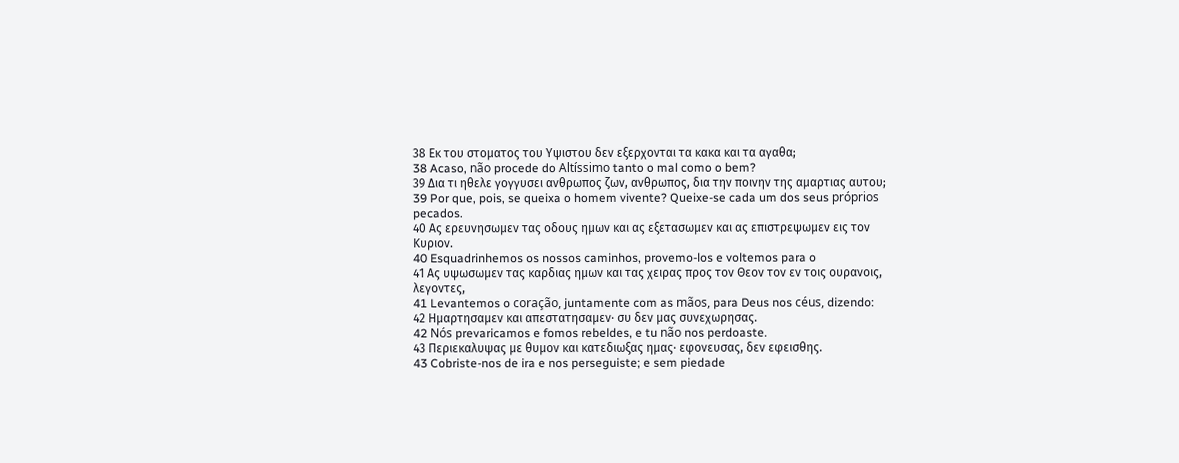38 Εκ του στοματος του Υψιστου δεν εξερχονται τα κακα και τα αγαθα;
38 Acaso, não procede do Altíssimo tanto o mal como o bem?
39 Δια τι ηθελε γογγυσει ανθρωπος ζων, ανθρωπος, δια την ποινην της αμαρτιας αυτου;
39 Por que, pois, se queixa o homem vivente? Queixe-se cada um dos seus próprios pecados.
40 Ας ερευνησωμεν τας οδους ημων και ας εξετασωμεν και ας επιστρεψωμεν εις τον Κυριον.
40 Esquadrinhemos os nossos caminhos, provemo-los e voltemos para o
41 Ας υψωσωμεν τας καρδιας ημων και τας χειρας προς τον Θεον τον εν τοις ουρανοις, λεγοντες,
41 Levantemos o coração, juntamente com as mãos, para Deus nos céus, dizendo:
42 Ημαρτησαμεν και απεστατησαμεν· συ δεν μας συνεχωρησας.
42 Nós prevaricamos e fomos rebeldes, e tu não nos perdoaste.
43 Περιεκαλυψας με θυμον και κατεδιωξας ημας· εφονευσας, δεν εφεισθης.
43 Cobriste-nos de ira e nos perseguiste; e sem piedade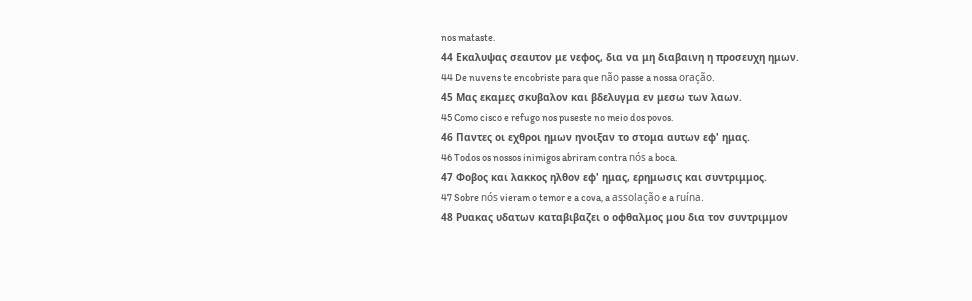nos mataste.
44 Εκαλυψας σεαυτον με νεφος, δια να μη διαβαινη η προσευχη ημων.
44 De nuvens te encobriste para que não passe a nossa oração.
45 Μας εκαμες σκυβαλον και βδελυγμα εν μεσω των λαων.
45 Como cisco e refugo nos puseste no meio dos povos.
46 Παντες οι εχθροι ημων ηνοιξαν το στομα αυτων εφ' ημας.
46 Todos os nossos inimigos abriram contra nós a boca.
47 Φοβος και λακκος ηλθον εφ' ημας, ερημωσις και συντριμμος.
47 Sobre nós vieram o temor e a cova, a assolação e a ruína.
48 Ρυακας υδατων καταβιβαζει ο οφθαλμος μου δια τον συντριμμον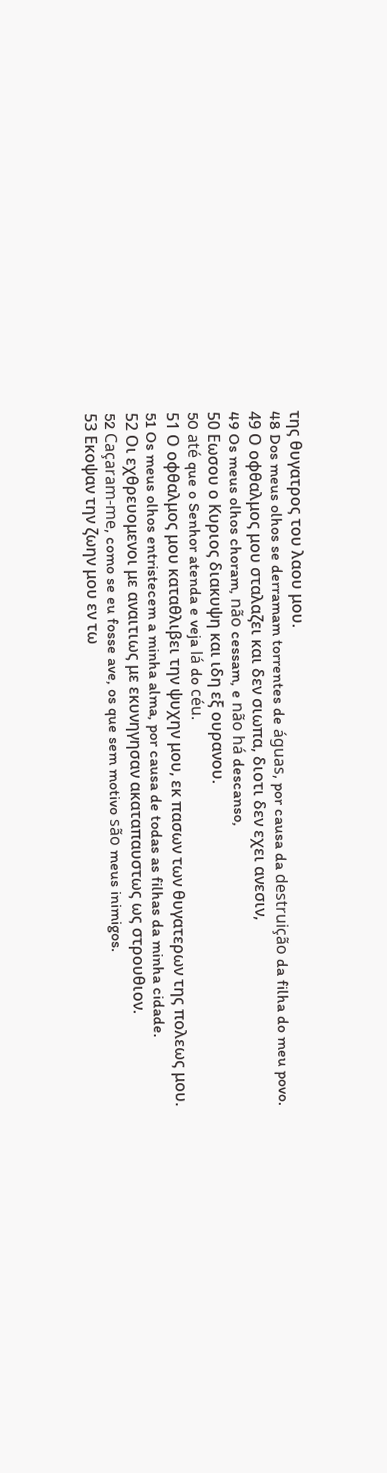της θυγατρος του λαου μου.
48 Dos meus olhos se derramam torrentes de águas, por causa da destruição da filha do meu povo.
49 Ο οφθαλμος μου σταλαζει και δεν σιωπα, διοτι δεν εχει ανεσιν,
49 Os meus olhos choram, não cessam, e não há descanso,
50 Εωσου ο Κυριος διακυψη και ιδη εξ ουρανου.
50 até que o Senhor atenda e veja lá do céu.
51 Ο οφθαλμος μου καταθλιβει την ψυχην μου, εκ πασων των θυγατερων της πολεως μου.
51 Os meus olhos entristecem a minha alma, por causa de todas as filhas da minha cidade.
52 Οι εχθρευομενοι με αναιτιως με εκυνηγησαν ακαταπαυστως ως στρουθιον.
52 Caçaram-me, como se eu fosse ave, os que sem motivo são meus inimigos.
53 Εκοψαν την ζωην μου εν τω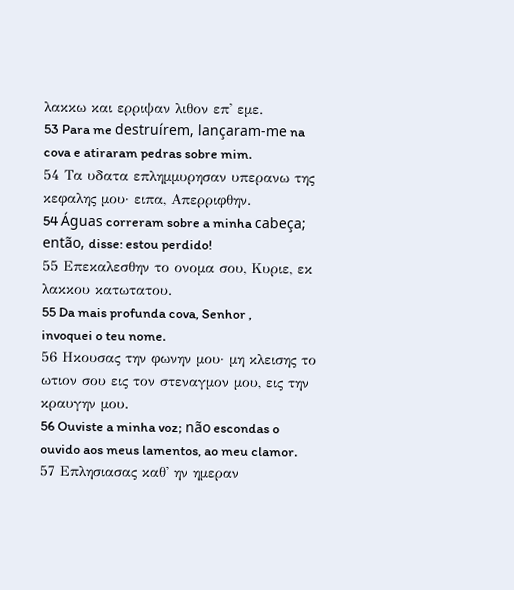λακκω και ερριψαν λιθον επ' εμε.
53 Para me destruírem, lançaram-me na cova e atiraram pedras sobre mim.
54 Τα υδατα επλημμυρησαν υπερανω της κεφαλης μου· ειπα, Απερριφθην.
54 Águas correram sobre a minha cabeça; então, disse: estou perdido!
55 Επεκαλεσθην το ονομα σου, Κυριε, εκ λακκου κατωτατου.
55 Da mais profunda cova, Senhor , invoquei o teu nome.
56 Ηκουσας την φωνην μου· μη κλεισης το ωτιον σου εις τον στεναγμον μου, εις την κραυγην μου.
56 Ouviste a minha voz; não escondas o ouvido aos meus lamentos, ao meu clamor.
57 Επλησιασας καθ' ην ημεραν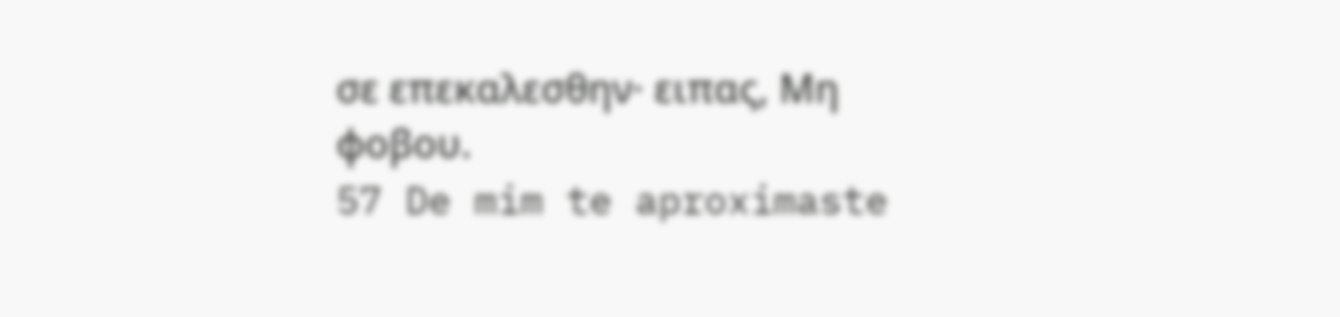σε επεκαλεσθην· ειπας, Μη φοβου.
57 De mim te aproximaste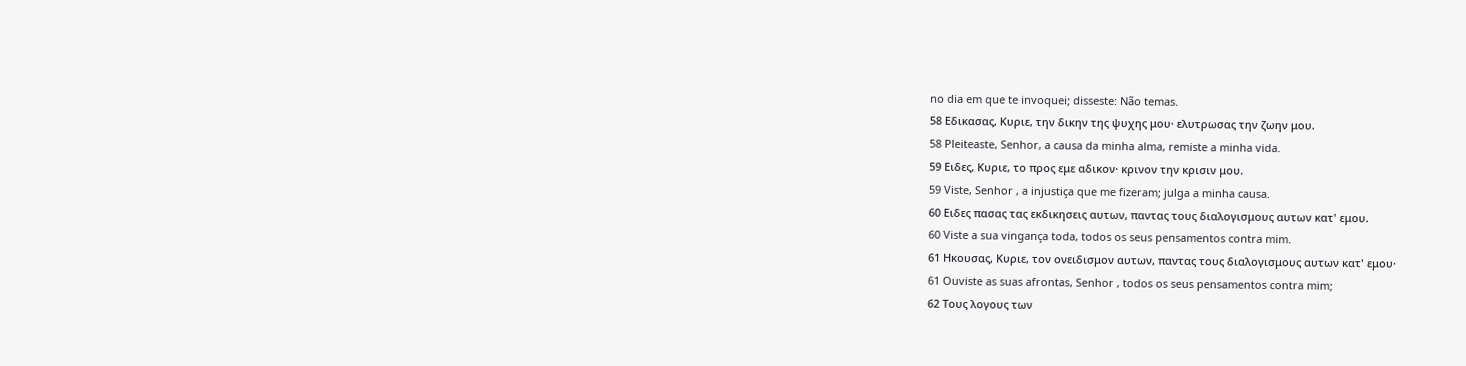no dia em que te invoquei; disseste: Não temas.
58 Εδικασας, Κυριε, την δικην της ψυχης μου· ελυτρωσας την ζωην μου.
58 Pleiteaste, Senhor, a causa da minha alma, remiste a minha vida.
59 Ειδες, Κυριε, το προς εμε αδικον· κρινον την κρισιν μου.
59 Viste, Senhor , a injustiça que me fizeram; julga a minha causa.
60 Ειδες πασας τας εκδικησεις αυτων, παντας τους διαλογισμους αυτων κατ' εμου.
60 Viste a sua vingança toda, todos os seus pensamentos contra mim.
61 Ηκουσας, Κυριε, τον ονειδισμον αυτων, παντας τους διαλογισμους αυτων κατ' εμου·
61 Ouviste as suas afrontas, Senhor , todos os seus pensamentos contra mim;
62 Τους λογους των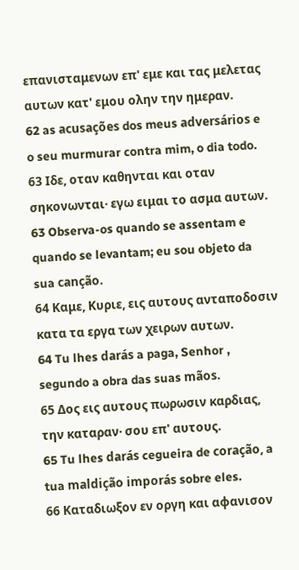επανισταμενων επ' εμε και τας μελετας αυτων κατ' εμου ολην την ημεραν.
62 as acusações dos meus adversários e o seu murmurar contra mim, o dia todo.
63 Ιδε, οταν καθηνται και οταν σηκονωνται· εγω ειμαι το ασμα αυτων.
63 Observa-os quando se assentam e quando se levantam; eu sou objeto da sua canção.
64 Καμε, Κυριε, εις αυτους ανταποδοσιν κατα τα εργα των χειρων αυτων.
64 Tu lhes darás a paga, Senhor , segundo a obra das suas mãos.
65 Δος εις αυτους πωρωσιν καρδιας, την καταραν· σου επ' αυτους.
65 Tu lhes darás cegueira de coração, a tua maldição imporás sobre eles.
66 Καταδιωξον εν οργη και αφανισον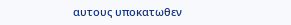αυτους υποκατωθεν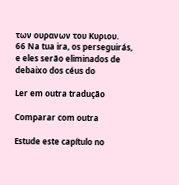των ουρανων του Κυριου.
66 Na tua ira, os perseguirás, e eles serão eliminados de debaixo dos céus do

Ler em outra tradução

Comparar com outra

Estude este capítulo no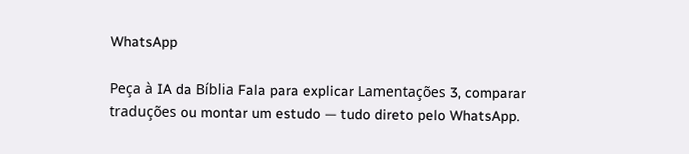WhatsApp

Peça à IA da Bíblia Fala para explicar Lamentações 3, comparar traduções ou montar um estudo — tudo direto pelo WhatsApp.